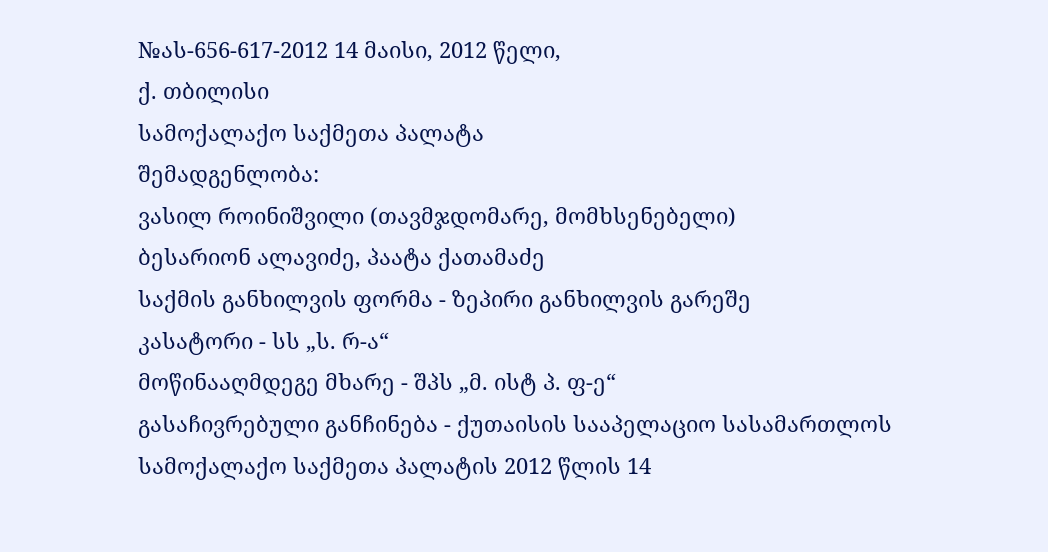№ას-656-617-2012 14 მაისი, 2012 წელი,
ქ. თბილისი
სამოქალაქო საქმეთა პალატა
შემადგენლობა:
ვასილ როინიშვილი (თავმჯდომარე, მომხსენებელი)
ბესარიონ ალავიძე, პაატა ქათამაძე
საქმის განხილვის ფორმა - ზეპირი განხილვის გარეშე
კასატორი - სს „ს. რ-ა“
მოწინააღმდეგე მხარე - შპს „მ. ისტ პ. ფ-ე“
გასაჩივრებული განჩინება - ქუთაისის სააპელაციო სასამართლოს სამოქალაქო საქმეთა პალატის 2012 წლის 14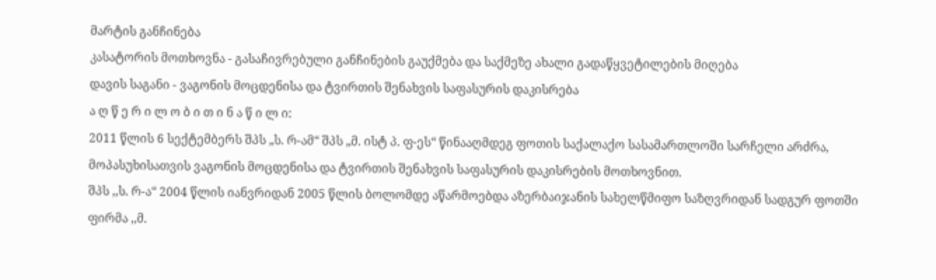მარტის განჩინება
კასატორის მოთხოვნა - გასაჩივრებული განჩინების გაუქმება და საქმეზე ახალი გადაწყვეტილების მიღება
დავის საგანი - ვაგონის მოცდენისა და ტვირთის შენახვის საფასურის დაკისრება
ა ღ წ ე რ ი ლ ო ბ ი თ ი ნ ა წ ი ლ ი:
2011 წლის 6 სექტემბერს შპს „ს. რ-ამ“ შპს „მ. ისტ პ. ფ-ეს“ წინააღმდეგ ფოთის საქალაქო სასამართლოში სარჩელი არძრა, მოპასუხისათვის ვაგონის მოცდენისა და ტვირთის შენახვის საფასურის დაკისრების მოთხოვნით.
შპს ,,ს. რ-ა“ 2004 წლის იანვრიდან 2005 წლის ბოლომდე აწარმოებდა აზერბაიჯანის სახელწმიფო საზღვრიდან სადგურ ფოთში ფირმა ,,მ.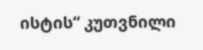ისტის“ კუთვნილი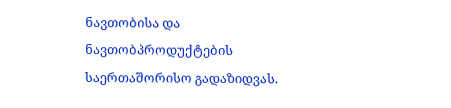ნავთობისა და ნავთობპროდუქტების საერთაშორისო გადაზიდვას.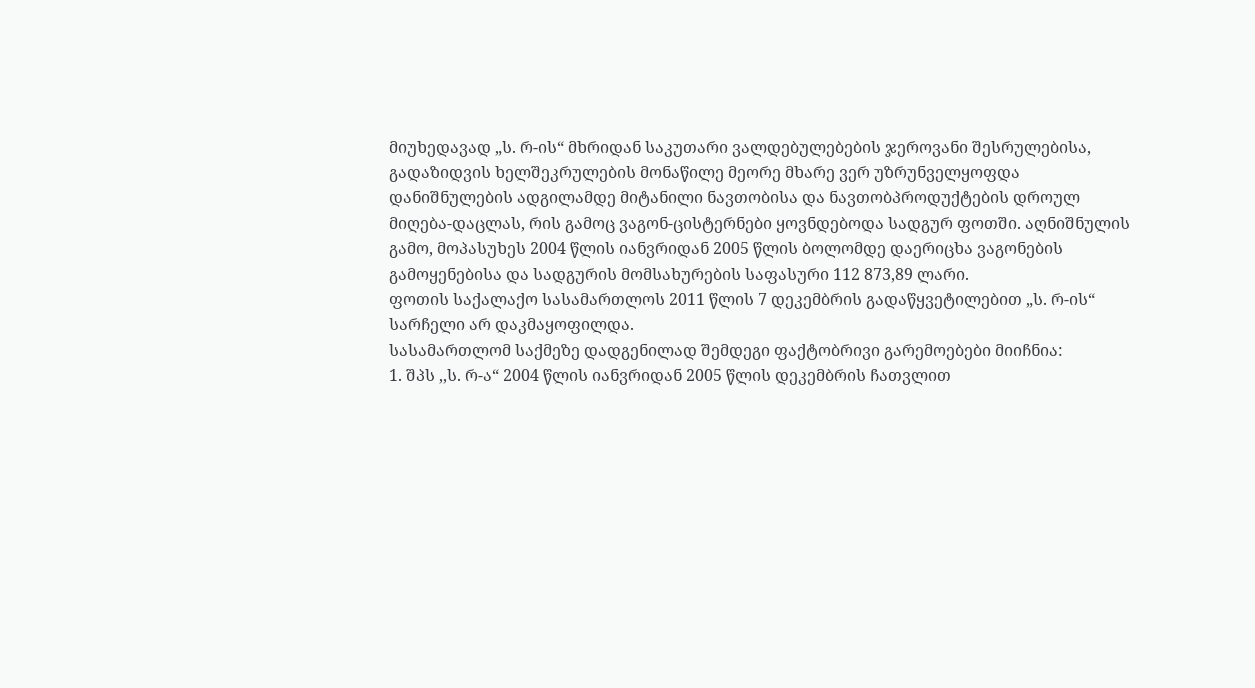მიუხედავად „ს. რ-ის“ მხრიდან საკუთარი ვალდებულებების ჯეროვანი შესრულებისა, გადაზიდვის ხელშეკრულების მონაწილე მეორე მხარე ვერ უზრუნველყოფდა დანიშნულების ადგილამდე მიტანილი ნავთობისა და ნავთობპროდუქტების დროულ მიღება-დაცლას, რის გამოც ვაგონ-ცისტერნები ყოვნდებოდა სადგურ ფოთში. აღნიშნულის გამო, მოპასუხეს 2004 წლის იანვრიდან 2005 წლის ბოლომდე დაერიცხა ვაგონების გამოყენებისა და სადგურის მომსახურების საფასური 112 873,89 ლარი.
ფოთის საქალაქო სასამართლოს 2011 წლის 7 დეკემბრის გადაწყვეტილებით „ს. რ-ის“ სარჩელი არ დაკმაყოფილდა.
სასამართლომ საქმეზე დადგენილად შემდეგი ფაქტობრივი გარემოებები მიიჩნია:
1. შპს ,,ს. რ-ა“ 2004 წლის იანვრიდან 2005 წლის დეკემბრის ჩათვლით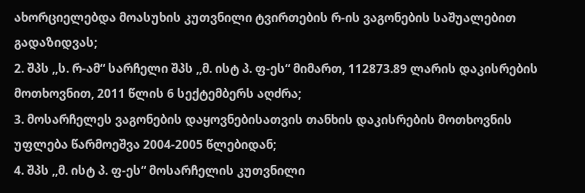ახორციელებდა მოასუხის კუთვნილი ტვირთების რ-ის ვაგონების საშუალებით გადაზიდვას;
2. შპს ,,ს. რ-ამ“ სარჩელი შპს ,,მ. ისტ პ. ფ-ეს“ მიმართ, 112873.89 ლარის დაკისრების მოთხოვნით, 2011 წლის 6 სექტემბერს აღძრა;
3. მოსარჩელეს ვაგონების დაყოვნებისათვის თანხის დაკისრების მოთხოვნის უფლება წარმოეშვა 2004-2005 წლებიდან;
4. შპს ,,მ. ისტ პ. ფ-ეს“ მოსარჩელის კუთვნილი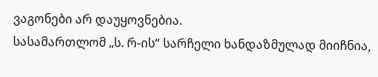ვაგონები არ დაუყოვნებია.
სასამართლომ „ს. რ-ის“ სარჩელი ხანდაზმულად მიიჩნია,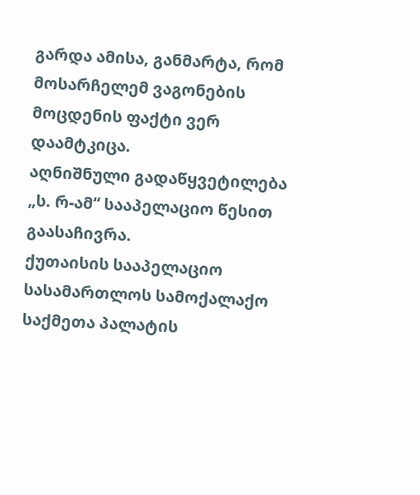გარდა ამისა, განმარტა, რომ მოსარჩელემ ვაგონების მოცდენის ფაქტი ვერ დაამტკიცა.
აღნიშნული გადაწყვეტილება „ს. რ-ამ“ სააპელაციო წესით გაასაჩივრა.
ქუთაისის სააპელაციო სასამართლოს სამოქალაქო საქმეთა პალატის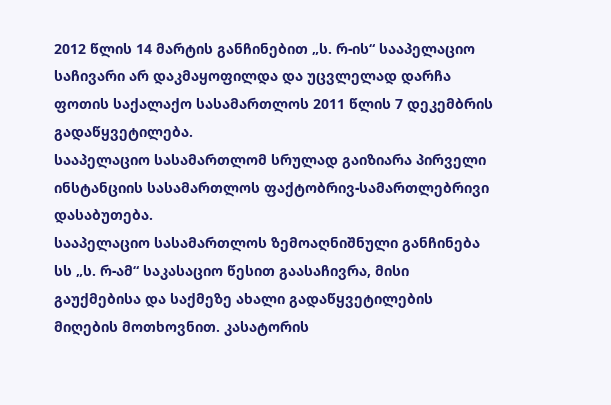2012 წლის 14 მარტის განჩინებით „ს. რ-ის“ სააპელაციო საჩივარი არ დაკმაყოფილდა და უცვლელად დარჩა ფოთის საქალაქო სასამართლოს 2011 წლის 7 დეკემბრის გადაწყვეტილება.
სააპელაციო სასამართლომ სრულად გაიზიარა პირველი ინსტანციის სასამართლოს ფაქტობრივ-სამართლებრივი დასაბუთება.
სააპელაციო სასამართლოს ზემოაღნიშნული განჩინება სს „ს. რ-ამ“ საკასაციო წესით გაასაჩივრა, მისი გაუქმებისა და საქმეზე ახალი გადაწყვეტილების მიღების მოთხოვნით. კასატორის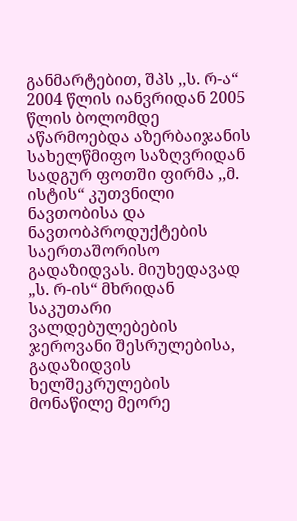განმარტებით, შპს ,,ს. რ-ა“ 2004 წლის იანვრიდან 2005 წლის ბოლომდე აწარმოებდა აზერბაიჯანის სახელწმიფო საზღვრიდან სადგურ ფოთში ფირმა ,,მ. ისტის“ კუთვნილი ნავთობისა და ნავთობპროდუქტების საერთაშორისო გადაზიდვას. მიუხედავად „ს. რ-ის“ მხრიდან საკუთარი ვალდებულებების ჯეროვანი შესრულებისა, გადაზიდვის ხელშეკრულების მონაწილე მეორე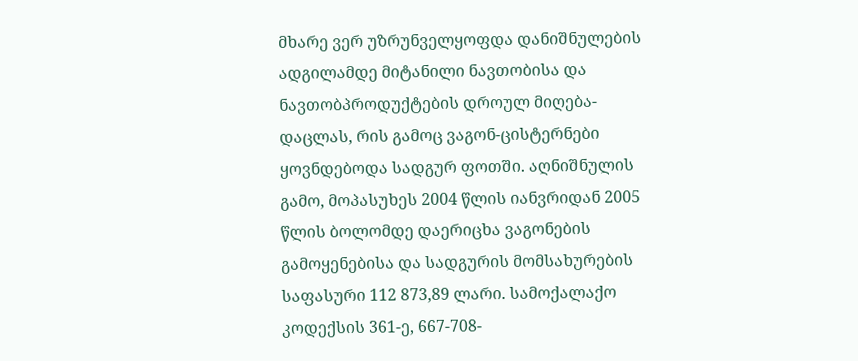მხარე ვერ უზრუნველყოფდა დანიშნულების ადგილამდე მიტანილი ნავთობისა და ნავთობპროდუქტების დროულ მიღება-დაცლას, რის გამოც ვაგონ-ცისტერნები ყოვნდებოდა სადგურ ფოთში. აღნიშნულის გამო, მოპასუხეს 2004 წლის იანვრიდან 2005 წლის ბოლომდე დაერიცხა ვაგონების გამოყენებისა და სადგურის მომსახურების საფასური 112 873,89 ლარი. სამოქალაქო კოდექსის 361-ე, 667-708-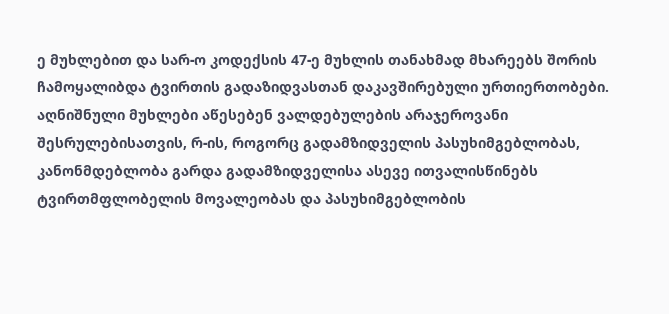ე მუხლებით და სარ-ო კოდექსის 47-ე მუხლის თანახმად მხარეებს შორის ჩამოყალიბდა ტვირთის გადაზიდვასთან დაკავშირებული ურთიერთობები. აღნიშნული მუხლები აწესებენ ვალდებულების არაჯეროვანი შესრულებისათვის, რ-ის, როგორც გადამზიდველის პასუხიმგებლობას, კანონმდებლობა გარდა გადამზიდველისა ასევე ითვალისწინებს ტვირთმფლობელის მოვალეობას და პასუხიმგებლობის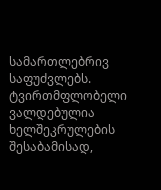სამართლებრივ საფუძვლებს. ტვირთმფლობელი ვალდებულია ხელშეკრულების შესაბამისად,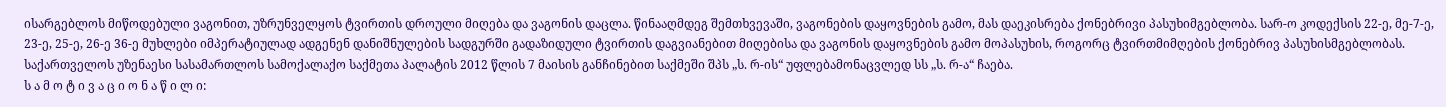ისარგებლოს მიწოდებული ვაგონით, უზრუნველყოს ტვირთის დროული მიღება და ვაგონის დაცლა. წინააღმდეგ შემთხვევაში, ვაგონების დაყოვნების გამო, მას დაეკისრება ქონებრივი პასუხიმგებლობა. სარ-ო კოდექსის 22-ე, მე-7-ე, 23-ე, 25-ე, 26-ე 36-ე მუხლები იმპერატიულად ადგენენ დანიშნულების სადგურში გადაზიდული ტვირთის დაგვიანებით მიღებისა და ვაგონის დაყოვნების გამო მოპასუხის, როგორც ტვირთმიმღების ქონებრივ პასუხისმგებლობას.
საქართველოს უზენაესი სასამართლოს სამოქალაქო საქმეთა პალატის 2012 წლის 7 მაისის განჩინებით საქმეში შპს „ს. რ-ის“ უფლებამონაცვლედ სს „ს. რ-ა“ ჩაება.
ს ა მ ო ტ ი ვ ა ც ი ო ნ ა წ ი ლ ი: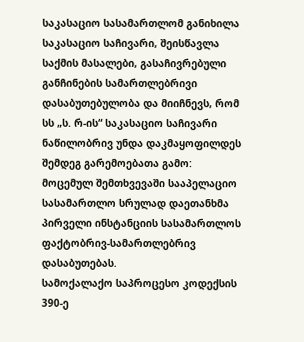საკასაციო სასამართლომ განიხილა საკასაციო საჩივარი, შეისწავლა საქმის მასალები, გასაჩივრებული განჩინების სამართლებრივი დასაბუთებულობა და მიიჩნევს, რომ სს „ს. რ-ის“ საკასაციო საჩივარი ნაწილობრივ უნდა დაკმაყოფილდეს შემდეგ გარემოებათა გამო:
მოცემულ შემთხვევაში სააპელაციო სასამართლო სრულად დაეთანხმა პირველი ინსტანციის სასამართლოს ფაქტობრივ-სამართლებრივ დასაბუთებას.
სამოქალაქო საპროცესო კოდექსის 390-ე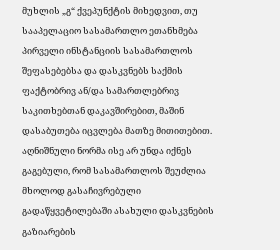მუხლის „გ“ ქვეპუნქტის მიხედვით, თუ სააპელაციო სასამართლო ეთანხმება პირველი ინსტანციის სასამართლოს შეფასებებსა და დასკვნებს საქმის ფაქტობრივ ან/და სამართლებრივ საკითხებთან დაკავშირებით, მაშინ დასაბუთება იცვლება მათზე მითითებით.
აღნიშნული ნორმა ისე არ უნდა იქნეს გაგებული, რომ სასამართლოს შეუძლია მხოლოდ გასაჩივრებული გადაწყვეტილებაში ასახული დასკვნების გაზიარების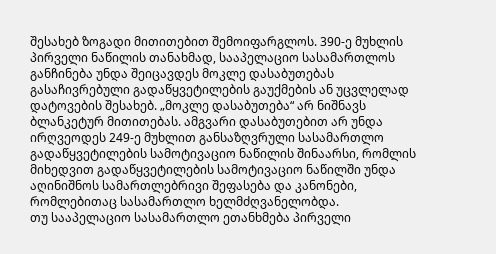შესახებ ზოგადი მითითებით შემოიფარგლოს. 390-ე მუხლის პირველი ნაწილის თანახმად, სააპელაციო სასამართლოს განჩინება უნდა შეიცავდეს მოკლე დასაბუთებას გასაჩივრებული გადაწყვეტილების გაუქმების ან უცვლელად დატოვების შესახებ. „მოკლე დასაბუთება“ არ ნიშნავს ბლანკეტურ მითითებას. ამგვარი დასაბუთებით არ უნდა ირღვეოდეს 249-ე მუხლით განსაზღვრული სასამართლო გადაწყვეტილების სამოტივაციო ნაწილის შინაარსი, რომლის მიხედვით გადაწყვეტილების სამოტივაციო ნაწილში უნდა აღინიშნოს სამართლებრივი შეფასება და კანონები, რომლებითაც სასამართლო ხელმძღვანელობდა.
თუ სააპელაციო სასამართლო ეთანხმება პირველი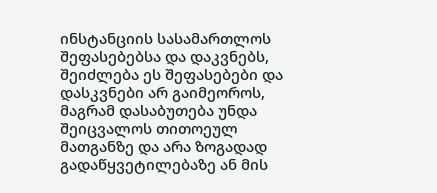ინსტანციის სასამართლოს შეფასებებსა და დაკვნებს, შეიძლება ეს შეფასებები და დასკვნები არ გაიმეოროს, მაგრამ დასაბუთება უნდა შეიცვალოს თითოეულ მათგანზე და არა ზოგადად გადაწყვეტილებაზე ან მის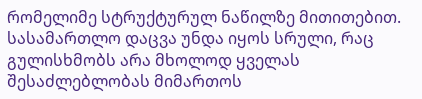რომელიმე სტრუქტურულ ნაწილზე მითითებით.
სასამართლო დაცვა უნდა იყოს სრული, რაც გულისხმობს არა მხოლოდ ყველას შესაძლებლობას მიმართოს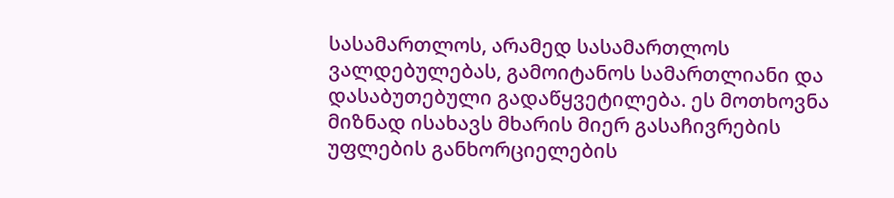სასამართლოს, არამედ სასამართლოს ვალდებულებას, გამოიტანოს სამართლიანი და დასაბუთებული გადაწყვეტილება. ეს მოთხოვნა მიზნად ისახავს მხარის მიერ გასაჩივრების უფლების განხორციელების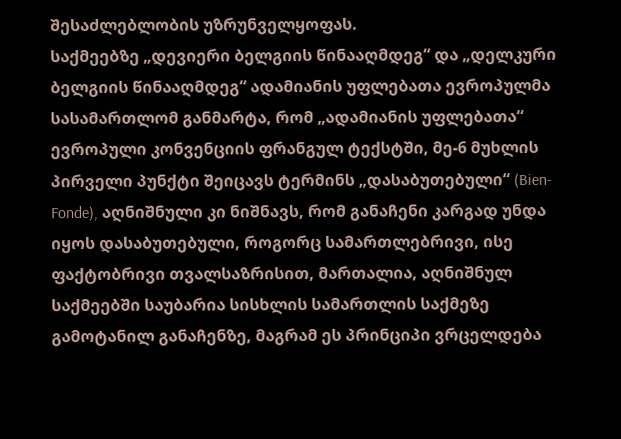შესაძლებლობის უზრუნველყოფას.
საქმეებზე „დევიერი ბელგიის წინააღმდეგ“ და „დელკური ბელგიის წინააღმდეგ“ ადამიანის უფლებათა ევროპულმა სასამართლომ განმარტა, რომ „ადამიანის უფლებათა“ ევროპული კონვენციის ფრანგულ ტექსტში, მე-6 მუხლის პირველი პუნქტი შეიცავს ტერმინს „დასაბუთებული“ (Bien-Fonde), აღნიშნული კი ნიშნავს, რომ განაჩენი კარგად უნდა იყოს დასაბუთებული, როგორც სამართლებრივი, ისე ფაქტობრივი თვალსაზრისით, მართალია, აღნიშნულ საქმეებში საუბარია სისხლის სამართლის საქმეზე გამოტანილ განაჩენზე, მაგრამ ეს პრინციპი ვრცელდება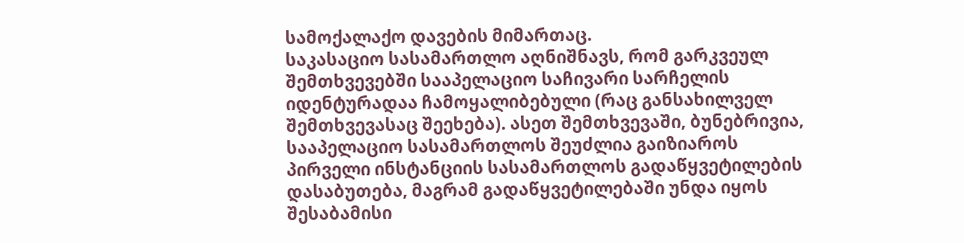სამოქალაქო დავების მიმართაც.
საკასაციო სასამართლო აღნიშნავს, რომ გარკვეულ შემთხვევებში სააპელაციო საჩივარი სარჩელის იდენტურადაა ჩამოყალიბებული (რაც განსახილველ შემთხვევასაც შეეხება). ასეთ შემთხვევაში, ბუნებრივია, სააპელაციო სასამართლოს შეუძლია გაიზიაროს პირველი ინსტანციის სასამართლოს გადაწყვეტილების დასაბუთება, მაგრამ გადაწყვეტილებაში უნდა იყოს შესაბამისი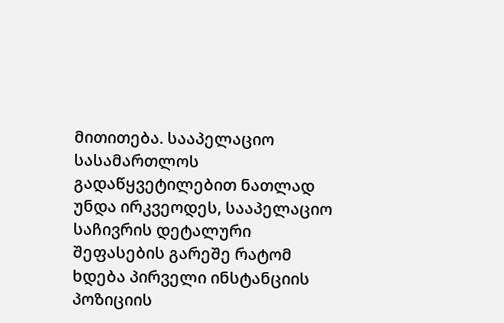მითითება. სააპელაციო სასამართლოს გადაწყვეტილებით ნათლად უნდა ირკვეოდეს, სააპელაციო საჩივრის დეტალური შეფასების გარეშე რატომ ხდება პირველი ინსტანციის პოზიციის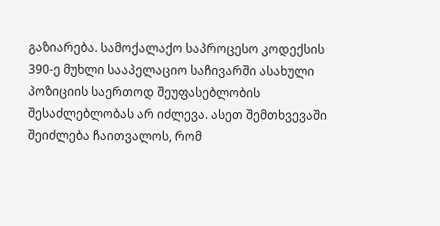გაზიარება. სამოქალაქო საპროცესო კოდექსის 390-ე მუხლი სააპელაციო საჩივარში ასახული პოზიციის საერთოდ შეუფასებლობის შესაძლებლობას არ იძლევა. ასეთ შემთხვევაში შეიძლება ჩაითვალოს, რომ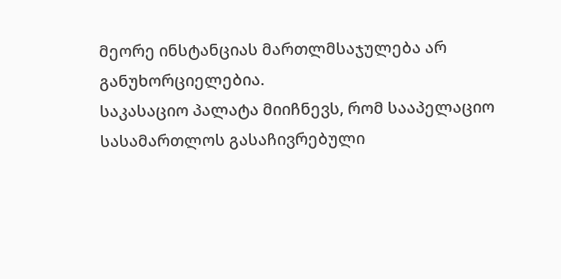მეორე ინსტანციას მართლმსაჯულება არ განუხორციელებია.
საკასაციო პალატა მიიჩნევს, რომ სააპელაციო სასამართლოს გასაჩივრებული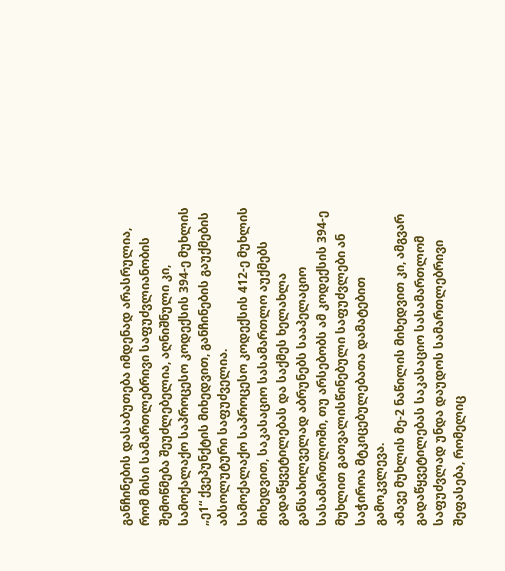განჩინების დასაბუთება იმდენად არასრულია, რომ მისი სამართლებრივი საფუძვლიანობის შემოწმება შეუძლებელია, აღნიშნული კი, სამოქალაქო საპროცესო კოდექსის 394-ე მუხლის „ე1“ ქვეპუნქტის მიხედვით, განჩინების გაუქმების აბსოლუტური საფუძველია.
სამოქალაქო საპროცესო კოდექსის 412-ე მუხლის მიხედვით, საკასაციო სასამართლო აუქმებს გადაწყვეტილებას და საქმეს ხელახლა განსახილველად აბრუნებს სააპელაციო სასამართლოში, თუ არსებობს ამ კოდექსის 394-ე მუხლით გათვალისწინებული საფუძვლები ან საჭიროა მტკიცებულებათა დამატებით გამოკვლევა.
ამავე მუხლის მე-2 ნაწილის მიხედვით კი, ამგვარ გადაწყვეტილებას საკასაციო სასამართლომ საფუძვლად უნდა დაუდოს სამართლებრივი შეფასება, რომელიც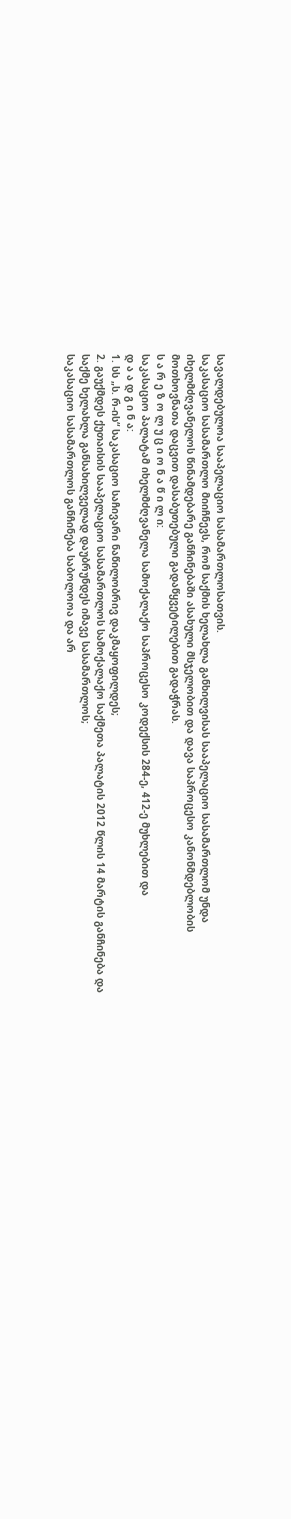სავალდებულოა სააპელაციო სასამართლოსათვის.
საკასაციო სასამართლო მიიჩნევს, რომ საქმის ხელახლა განხილვისას სააპელაციო სასამართლომ უნდა იხელმძღვანელოს წინამდებარე განჩინებაში ასახული მსჯელობით და დავა საპროცესო კანონმდებლობის მოთხოვნათა დაცვით დასაბუთებული გადაწყვეტილებით გადაჭრას.
ს ა რ ე ზ ო ლ უ ც ი ო ნ ა წ ი ლ ი:
საკასაციო პალატამ იხელმძღვანელა სამოქალაქო საპროცესო კოდექსის 284-ე, 412-ე მუხლებით და
დ ა ა დ გ ი ნ ა:
1. სს „ს. რ-ის“ საკასაციო საჩივარი ნაწილობრივ დაკმაყოფილდეს;
2. გაუქმდეს ქუთაისის სააპელაციო სასამართლოს სამოქალაქო საქმეთა პალატის 2012 წლის 14 მარტის განჩინება და საქმე ხელახლა განსახილველად დაუბრუნდეს იმავე სასამართლოს;
საკასაციო სასამართლოს განჩინება საბოლოოა და არ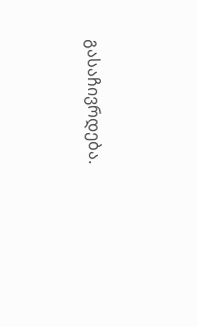გასაჩივრდება.